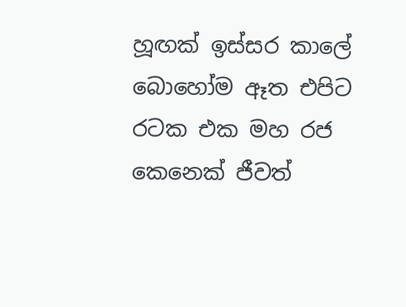හූඟක් ඉස්සර කාලේ බොහෝම ඈත එපිට රටක එක මහ රජ කෙනෙක් ජීවත්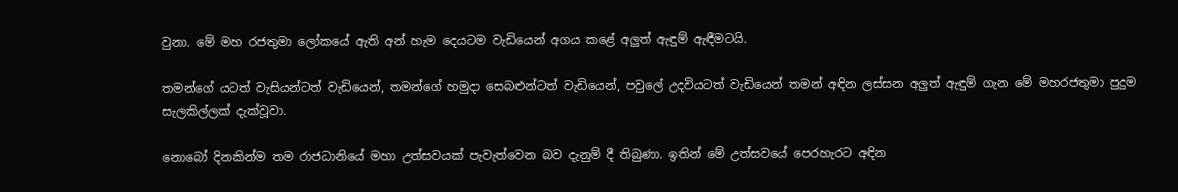වුනා. මේ මහ රජතුමා ලෝකයේ ඇති අන් හැම දෙයටම වැඩියෙන් අගය කළේ අලුත් ඇඳුම් ඇඳීමටයි.

තමන්ගේ යටත් වැසියන්ටත් වැඩියෙන්, තමන්ගේ හමුදා සෙබළුන්ටත් වැඩියෙන්, පවුලේ උදවියටත් වැඩියෙන් තමන් අඳින ලස්සන අලුත් ඇඳුම් ගැන මේ මහරජතුමා පුදුම සැලකිල්ලක් දැක්වූවා.

නොබෝ දිනකින්ම තම රාජධානියේ මහා උත්සවයක් පැවැත්වෙන බව දැනුම් දී තිබුණා. ඉතින් මේ උත්සවයේ පෙරහැරට අඳින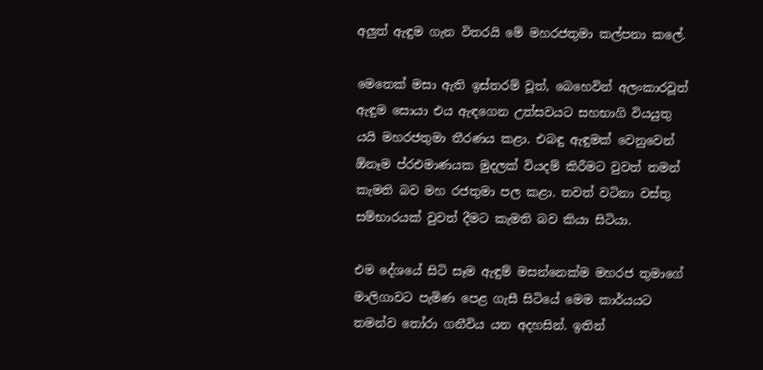අලුත් ඇඳුම ගැන විතරයි මේ මහරජතුමා කල්පනා කලේ.

මෙතෙක් මසා ඇති ඉස්තරම් වූත්, බෙහෙවින් අලංකාරවූත් ඇඳුම සොයා එය ඇඳගෙන උත්සවයට සහභාගි වියයුතු යයි මහරජතුමා තීරණය කළා. එබඳු ඇඳුමක් වෙනුවෙන් ඕනෑම ප්රඑමාණයක මුදලක් වියදම් කිරීමට වුවත් තමන් කැමති බව මහ රජතුමා පල කළා. තවත් වටිනා වස්තු සම්භාරයක් වුවත් දීමට කැමති බව කියා සිටියා.

එම දේශයේ සිටි සෑම ඇඳුම් මසන්නෙක්ම මහරජ තුමාගේ මාලිගාවට පැමිණ පෙළ ගැසී සිටියේ මෙම කාර්යයට තමන්ව තෝරා ගනීවිය යන අදහසින්. ඉතින්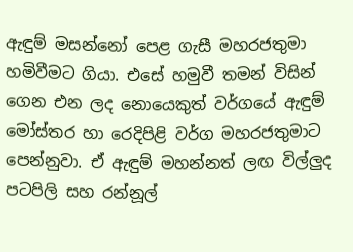ඇඳුම් මසන්නෝ පෙළ ගැසී මහරජතුමා හමිවීමට ගියා. එසේ හමුවී තමන් විසින් ගෙන එන ලද නොයෙකුත් වර්ගයේ ඇඳුම් මෝස්තර හා රෙදිපිළි වර්ග මහරජතුමාට පෙන්නුවා. ඒ ඇඳුම් මහන්නත් ලඟ විල්ලුද පටපිලි සහ රන්නූල්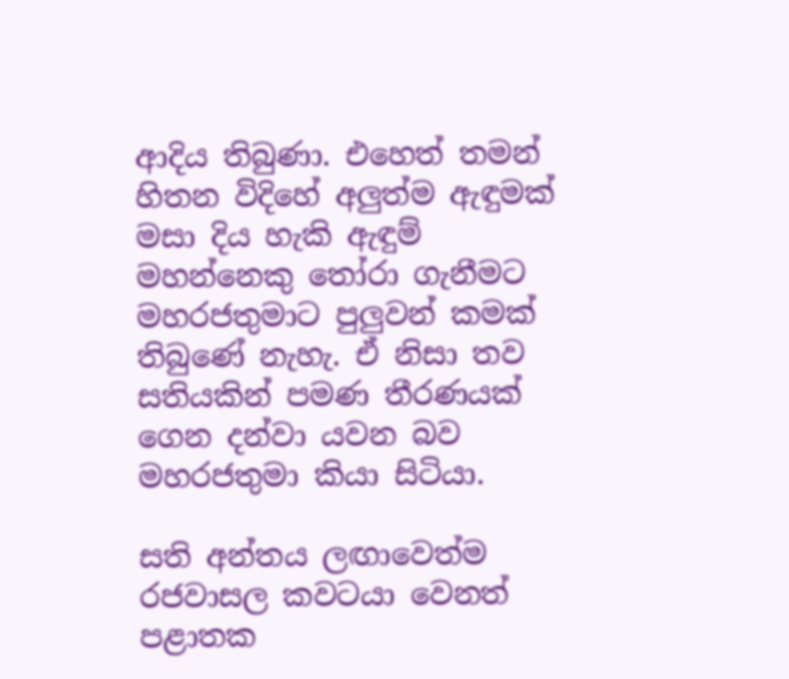ආදිය තිබුණා. එහෙත් තමන් හිතන විදිහේ අලුත්ම ඇඳුමක් මසා දිය හැකි ඇඳුම් මහන්නෙකු තෝරා ගැනීමට මහරජතුමාට පුලුවන් කමක් තිබුණේ නැහැ. ඒ නිසා තව සතියකින් පමණ තීරණයක් ගෙන දන්වා යවන බව මහරජතුමා කියා සිටියා.

සති අන්තය ලඟාවෙත්ම රජවාසල කවටයා වෙනත් පළාතක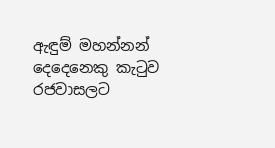ඇඳුම් මහන්නන් දෙදෙනෙකු කැටුව රජවාසලට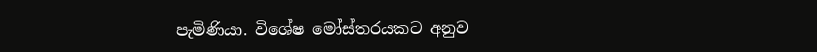පැමිණියා. විශේෂ මෝස්තරයකට අනුව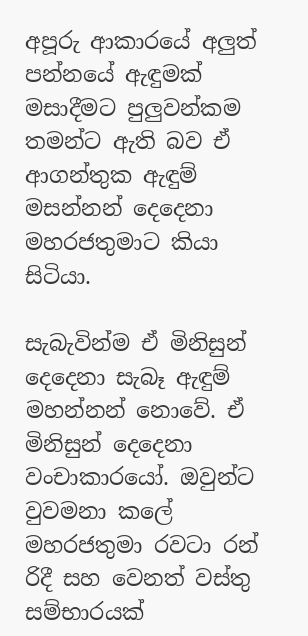අපූරු ආකාරයේ අලුත් පන්නයේ ඇඳුමක් මසාදීමට පුලුවන්කම තමන්ට ඇති බව ඒ ආගන්තුක ඇඳුම් මසන්නන් දෙදෙනා මහරජතුමාට කියා සිටියා.

සැබැවින්ම ඒ මිනිසුන් දෙදෙනා සැබෑ ඇඳුම් මහන්නන් නොවේ. ඒ මිනිසුන් දෙදෙනා වංචාකාරයෝ. ඔවුන්ට වුවමනා කලේ මහරජතුමා රවටා රන් රිදී සහ වෙනත් වස්තු සම්භාරයක්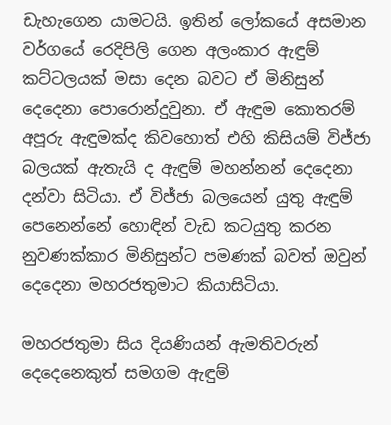ඩැහැගෙන යාමටයි. ඉතින් ලෝකයේ අසමාන වර්ගයේ රෙදිපිලි ගෙන අලංකාර ඇඳුම් කට්ටලයක් මසා දෙන බවට ඒ මිනිසුන් දෙදෙනා පොරොන්දුවුනා. ඒ ඇඳුම කොතරම් අපූරු ඇඳුමක්ද කිවහොත් එහි කිසියම් විජ්ජා බලයක් ඇතැයි ද ඇඳුම් මහන්නන් දෙදෙනා දන්වා සිටියා. ඒ විජ්ජා බලයෙන් යුතු ඇඳුම් පෙනෙන්නේ හොඳින් වැඩ කටයුතු කරන නුවණක්කාර මිනිසුන්ට පමණක් බවත් ඔවුන් දෙදෙනා මහරජතුමාට කියාසිටියා.

මහරජතුමා සිය දියණියන් ඇමතිවරුන් දෙදෙනෙකුත් සමගම ඇඳුම්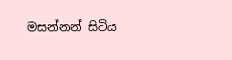මසන්නන් සිටිය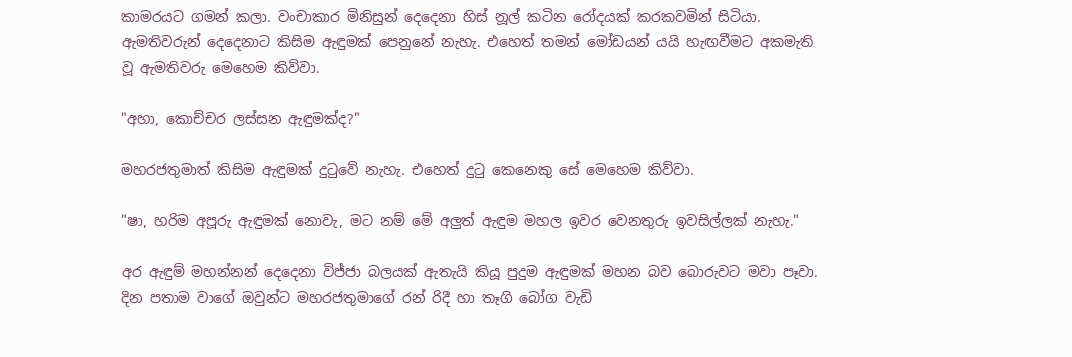කාමරයට ගමන් කලා. වංචාකාර මිනිසුන් දෙදෙනා හිස් නූල් කටින රෝදයක් කරකවමින් සිටියා. ඇමතිවරුන් දෙදෙනාට කිසිම ඇඳුමක් පෙනුනේ නැහැ. එහෙත් තමන් මෝඩයන් යයි හැඟවීමට අකමැති වූ ඇමතිවරු මෙහෙම කිව්වා.

"අහා, කොච්චර ලස්සන ඇඳුමක්ද?"

මහරජතුමාත් කිසිම ඇඳුමක් දුටුවේ නැහැ. එහෙත් දුටු කෙනෙකු සේ මෙහෙම කිව්වා.

"ෂා, හරිම අපූරු ඇඳුමක් නොවැ, මට නම් මේ අලුත් ඇඳුම මහල ඉවර වෙනතුරු ඉවසිල්ලක් නැහැ."

අර ඇඳුම් මහන්නන් දෙදෙනා විජ්ජා බලයක් ඇතැයි කියූ පුදුම ඇඳුමක් මහන බව බොරුවට මවා පෑවා. දින පතාම වාගේ ඔවුන්ට මහරජතුමාගේ රන් රිදී හා තෑගි බෝග වැඩි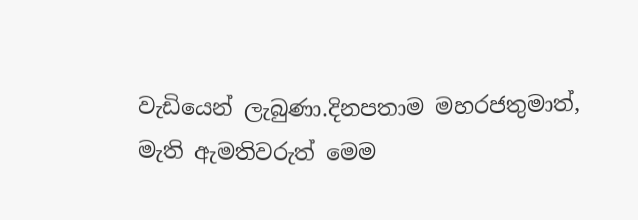වැඩියෙන් ලැබුණා.දිනපතාම මහරජතුමාත්, මැති ඇමතිවරුත් මෙම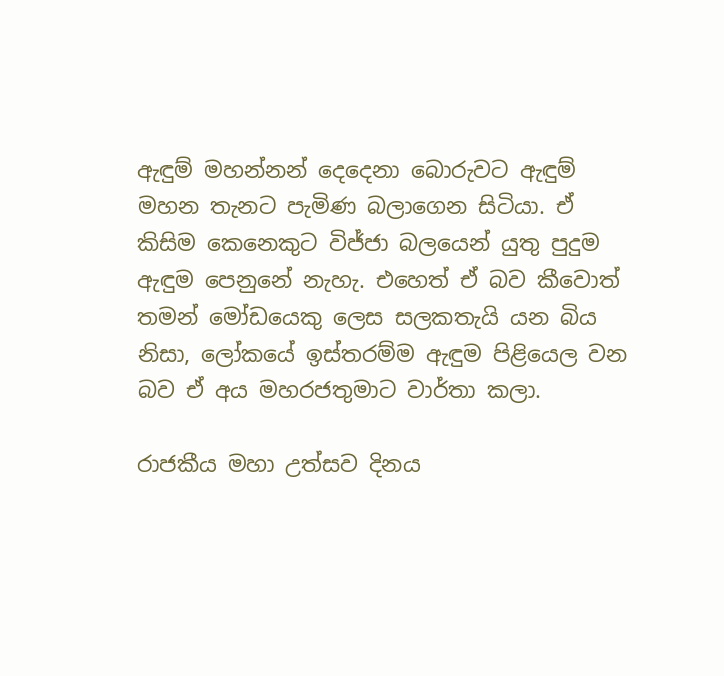ඇඳුම් මහන්නන් දෙදෙනා බොරුවට ඇඳුම් මහන තැනට පැමිණ බලාගෙන සිටියා. ඒ කිසිම කෙනෙකුට විජ්ජා බලයෙන් යුතු පුදුම ඇඳුම පෙනුනේ නැහැ. එහෙත් ඒ බව කීවොත් තමන් මෝඩයෙකු ලෙස සලකතැයි යන බිය නිසා, ලෝකයේ ඉස්තරම්ම ඇඳුම පිළියෙල වන බව ඒ අය මහරජතුමාට වාර්තා කලා.

රාජකීය මහා උත්සව දිනය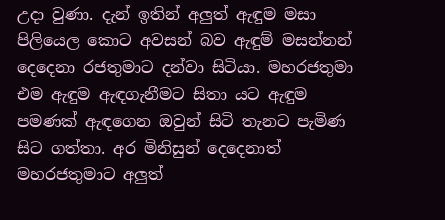උදා වුණා. දැන් ඉතින් අලුත් ඇඳුම මසා පිලියෙල කොට අවසන් බව ඇඳුම් මසන්නන් දෙදෙනා රජතුමාට දන්වා සිටියා. මහරජතුමා එම ඇඳුම ඇඳගැනීමට සිතා යට ඇඳුම පමණක් ඇඳගෙන ඔවුන් සිටි තැනට පැමිණ සිට ගත්තා. අර මිනිසුන් දෙදෙනාත් මහරජතුමාට අලුත්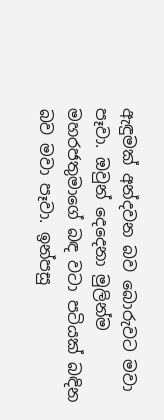ඇඳුමක් අන්දවන බව බොරුවට මවා පෑවා. ඔවුන් දෙදෙනා මුලින්ම මහරජතුමාගේ බඳ වටා පටියක් බඳින බව මවා පෑවා. ඉන්පසු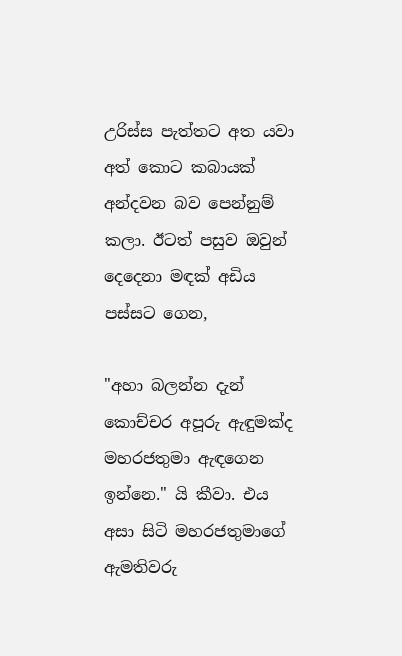උරිස්ස පැත්තට අත යවා අත් කොට කබායක් අන්දවන බව පෙන්නුම් කලා. ඊටත් පසුව ඔවුන් දෙදෙනා මඳක් අඩිය පස්සට ගෙන,

"අහා බලන්න දැන් කොච්චර අපූරු ඇඳුමක්ද මහරජතුමා ඇඳගෙන ඉන්නෙ." යි කීවා. එය අසා සිටි මහරජතුමාගේ ඇමතිවරු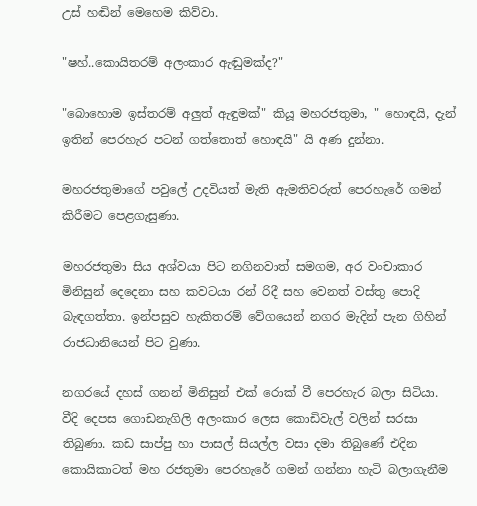උස් හඬින් මෙහෙම කිව්වා.

"ෂහ්..කොයිතරම් අලංකාර ඇඬුමක්ද?"

"බොහොම ඉස්තරම් අලුත් ඇඳුමක්" කියූ මහරජතුමා, " හොඳයි, දැන් ඉතින් පෙරහැර පටන් ගත්තොත් හොඳයි" යි අණ දුන්නා.

මහරජතුමාගේ පවුලේ උදවියත් මැති ඇමතිවරුත් පෙරහැරේ ගමන් කිරීමට පෙළගැසුණා.

මහරජතුමා සිය අශ්වයා පිට නගිනවාත් සමගම, අර වංචාකාර මිනිසුන් දෙදෙනා සහ කවටයා රන් රිදී සහ වෙනත් වස්තු පොදි බැඳගත්තා. ඉන්පසුව හැකිතරම් වේගයෙන් නගර මැදින් පැන ගිහින් රාජධානියෙන් පිට වුණා.

නගරයේ දහස් ගනන් මිනිසුන් එක් රොක් වී පෙරහැර බලා සිටියා. වීදි දෙපස ගොඩනැගිලි අලංකාර ලෙස කොඩිවැල් වලින් සරසා තිබුණා. කඩ සාප්පු හා පාසල් සියල්ල වසා දමා තිබුණේ එදින කොයිකාටත් මහ රජතුමා පෙරහැරේ ගමන් ගන්නා හැටි බලාගැනීම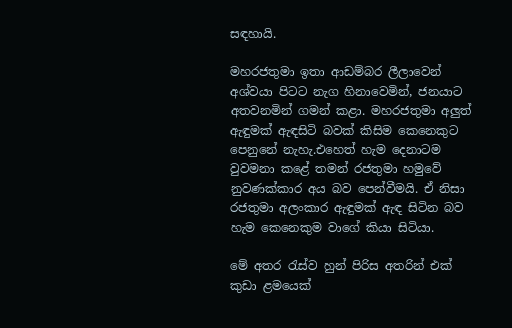සඳහායි.

මහරජතුමා ඉතා ආඩම්බර ලීලාවෙන් අශ්වයා පිටට නැග හිනාවෙමින්, ජනයාට අතවනමින් ගමන් කළා. මහරජතුමා අලුත් ඇඳුමක් ඇඳසිටි බවක් කිසිම කෙනෙකුට පෙනුනේ නැහැ.එහෙත් හැම දෙනාටම වුවමනා කළේ තමන් රජතුමා හමුවේ නුවණක්කාර අය බව පෙන්වීමයි. ඒ නිසා රජතුමා අලංකාර ඇඳුමක් ඇඳ සිටින බව හැම කෙනෙකුම වාගේ කියා සිටියා.

මේ අතර රැස්ව හුන් පිරිස අතරින් එක් කුඩා ළමයෙක්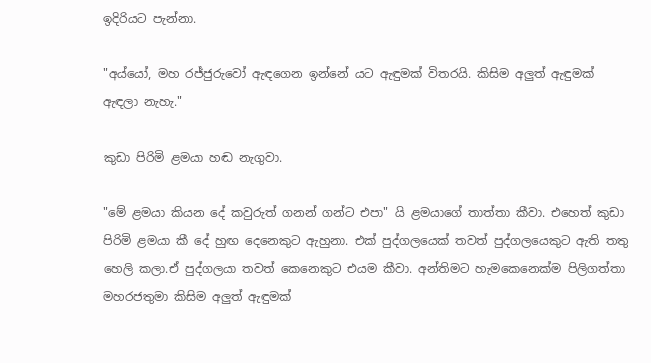ඉදිරියට පැන්නා.

"අය්යෝ, මහ රජ්ජුරුවෝ ඇඳගෙන ඉන්නේ යට ඇඳුමක් විතරයි. කිසිම අලුත් ඇඳුමක් ඇඳලා නැහැ."

කුඩා පිරිමි ළමයා හඬ නැගුවා.

"මේ ළමයා කියන දේ කවුරුත් ගනන් ගන්ට එපා" යි ළමයාගේ තාත්තා කීවා. එහෙත් කුඩා පිරිමි ළමයා කී දේ හුඟ දෙනෙකුට ඇහුනා. එක් පුද්ගලයෙක් තවත් පුද්ගලයෙකුට ඇති තතු හෙලි කලා.ඒ පුද්ගලයා තවත් කෙනෙකුට එයම කීවා. අන්තිමට හැමකෙනෙක්ම පිලිගත්තා මහරජතුමා කිසිම අලුත් ඇඳුමක්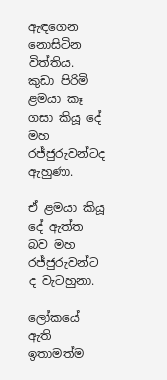ඇඳගෙන නොසිටින විත්තිය.
කුඩා පිරිමි ළමයා කෑ ගසා කියූ දේ මහ රජ්ජුරුවන්ටද ඇහුණා.

ඒ ළමයා කියූ දේ ඇත්ත බව මහ රජ්ජුරුවන්ට ද වැටහුනා.

ලෝකයේ ඇති ඉතාමත්ම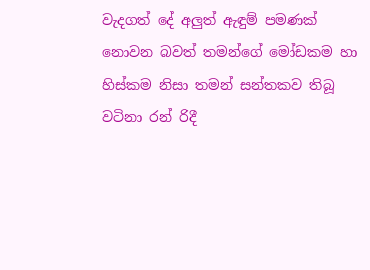වැදගත් දේ අලුත් ඇඳුම් පමණක් නොවන බවත් තමන්ගේ මෝඩකම හා හිස්කම නිසා තමන් සන්තකව තිබූ වටිනා රන් රිදී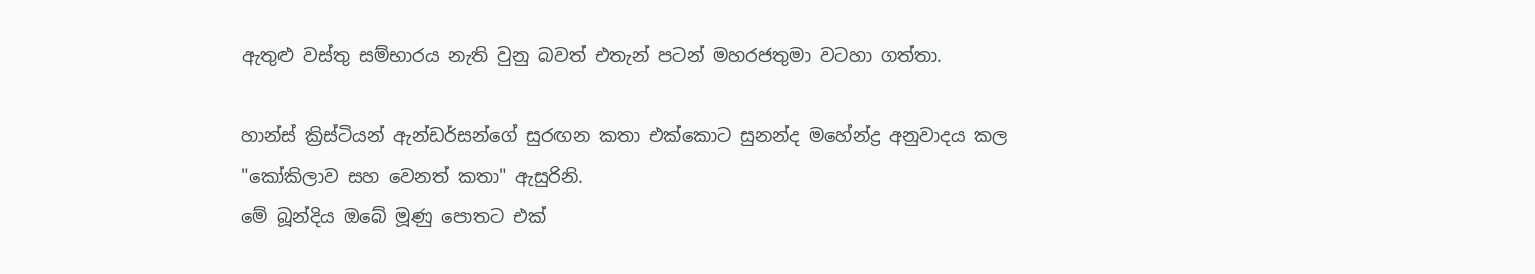ඇතුළු වස්තු සම්භාරය නැති වුනු බවත් එතැන් පටන් මහරජතුමා වටහා ගත්තා.

හාන්ස් ක්‍රිස්ටියන් ඇන්ඩර්සන්ගේ සුරඟන කතා එක්කොට සුනන්ද මහේන්ද්‍ර අනුවාදය කල "කෝකිලාව සහ වෙනත් කතා" ඇසුරිනි.
මේ බූන්දිය ඔබේ මූණු පොතට එක්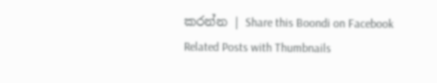කරන්න | Share this Boondi on Facebook
Related Posts with Thumbnails